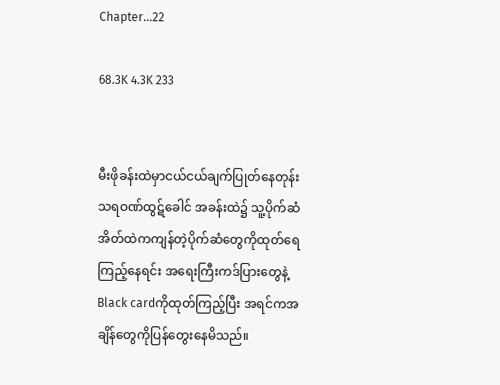Chapter...22

68.3K 4.3K 233


မီးဖိုခန်းထဲမှာငယ်ငယ်ချက်ပြုတ်နေတုန်း
သရဝဏ်ထွဋ်ခေါင် အခန်းထဲ၌ သူ့ပိုက်ဆံ
အိတ်ထဲကကျန်တဲ့ပိုက်ဆံတွေကိုထုတ်ရေ
ကြည့်နေရင်း အရေးကြီးကဒ်ပြားတွေနဲ့
Black cardကိုထုတ်ကြည့်ပြီး အရင်ကအ
ချိန်တွေကိုပြန်တွေးနေမိသည်။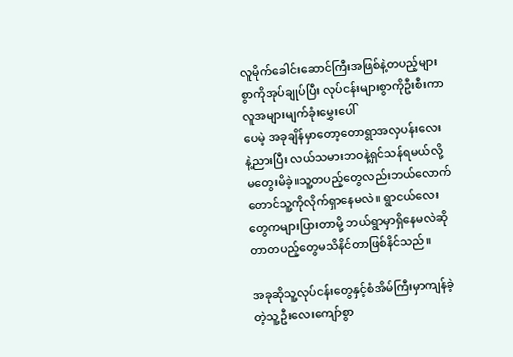လူမိုက်ခေါင်းဆောင်ကြီးအဖြစ်နဲ့တပည့်များ
စွာကိုအုပ်ချုပ်ပြီး လုပ်ငန်းများစွာကိုဦးစီးကာ
လူအများမျက်ခုံးမွှေးပေါ်
ပေမဲ့ အခုချိန်မှာတော့တောရွာအလှပန်းလေး
နဲ့ညားပြီး လယ်သမားဘဝနဲ့ရှင်သန်ရမယ်လို့
မတွေးမိခဲ့။သူ့တပည့်တွေလည်းဘယ်လောက်
တောင်သူ့ကိုလိုက်ရှာနေမလဲ။ ရွာငယ်လေး
တွေကများပြားတာမို့ ဘယ်ရွာမှာရှိနေမလဲဆို
တာတပည့်တွေမသိနိင်တာဖြစ်နိင်သည်။

အခုဆိုသူ့လုပ်ငန်းတွေနှင့်စံအိမ်ကြီးမှာကျန်ခဲ့
တဲ့သူ့ဦးလေးကျော်စွာ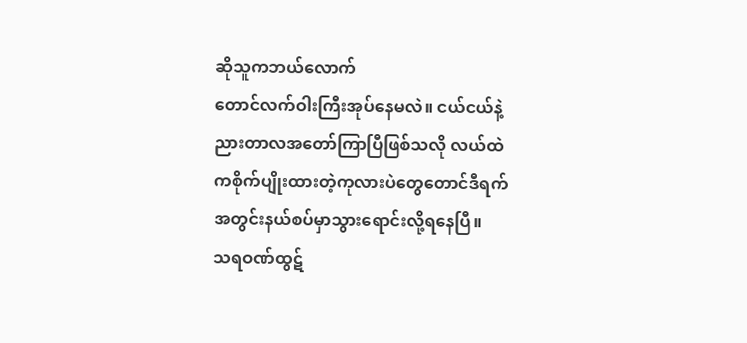ဆိုသူကဘယ်လောက်
တောင်လက်ဝါးကြီးအုပ်နေမလဲ။ ငယ်ငယ်နဲ့
ညားတာလအတော်ကြာပြီဖြစ်သလို လယ်ထဲ
ကစိုက်ပျိုးထားတဲ့ကုလားပဲတွေတောင်ဒီရက်
အတွင်းနယ်စပ်မှာသွားရောင်းလို့ရနေပြီ။
သရဝဏ်ထွဋ်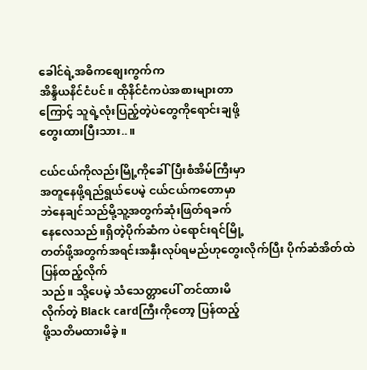ခေါင်ရဲ့အဓိကစျေးကွက်က
အိန္ဒိယနိင်ငံပင်။ ထိုနိင်ငံကပဲအစားများတာ
ကြောင့် သူရဲ့လုံးပြည့်တဲ့ပဲတွေကိုရောင်းချဖို့
တွေးထားပြီးသား..။

ငယ်ငယ်ကိုလည်းမြို့ကိုခေါ်ပြီးစံအိမ်ကြီးမှာ
အတူနေဖို့ရည်ရွယ်ပေမဲ့ ငယ်ငယ်ကတောမှာ
ဘဲနေချင်သည်မို့သူ့အတွက်ဆုံးဖြတ်ရခက်
နေလေသည်။ရှိတဲ့ပိုက်ဆံက ပဲရောင်းရင်မြို့
တတ်ဖို့အတွက်အရင်းအနှီးလုပ်ရမည်ဟုတွေးလိုက်ပြီး ပိုက်ဆံအိတ်ထဲပြန်ထည့်လိုက်
သည်။ သို့ပေမဲ့ သံသေတ္တာပေါ် တင်ထားမိ
လိုက်တဲ့ Black cardကြီးကိုတော့ ပြန်ထည့်
ဖို့သတိမထားမိခဲ့။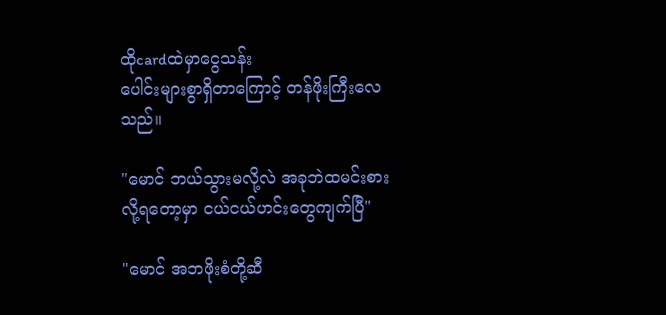ထိုcardထဲမှာငွေသန်း
ပေါင်းများစွာရှိတာကြောင့် တန်ဖိုးကြီးလေ
သည်။

"မောင် ဘယ်သွားမလို့လဲ အခုဘဲထမင်းစား
လို့ရတော့မှာ ငယ်ငယ်ဟင်းတွေကျက်ပြီ"

"မောင် အဘဖိုးစံတို့ဆီ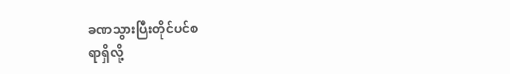ခဏသွားပြီးတိုင်ပင်စ
ရာရှိလို့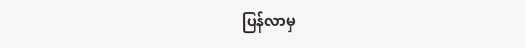ပြန်လာမှ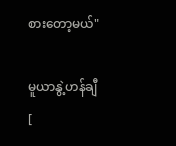စားတော့မယ်"

မူယာနွဲ့ဟန်ချီ [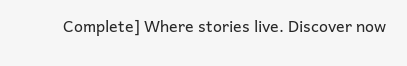Complete] Where stories live. Discover now